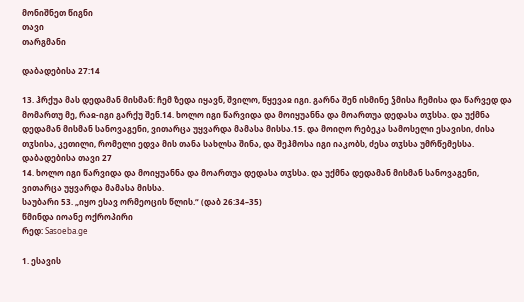მონიშნეთ წიგნი
თავი
თარგმანი

დაბადებისა 27:14

13. ჰრქუა მას დედამან მისმან: ჩემ ზედა იყავნ, შვილო, წყევაჲ იგი. გარნა შენ ისმინე ჴმისა ჩემისა და წარვედ და მომართუ მე, რაჲ-იგი გარქუ შენ.14. ხოლო იგი წარვიდა და მოიყუანნა და მოართუა დედასა თჳსსა. და უქმნა დედამან მისმან სანოვაგენი, ვითარცა უყვარდა მამასა მისსა.15. და მოიღო რებეკა სამოსელი ესავისი, ძისა თჳსისა, კეთილი, რომელი ედვა მის თანა სახლსა შინა, და შეჰმოსა იგი იაკობს, ძესა თჳსსა უმრწემესსა.
დაბადებისა თავი 27
14. ხოლო იგი წარვიდა და მოიყუანნა და მოართუა დედასა თჳსსა. და უქმნა დედამან მისმან სანოვაგენი, ვითარცა უყვარდა მამასა მისსა.
საუბარი 53. „იყო ესავ ორმეოცის წლის.“ (დაბ 26:34–35)
წმინდა იოანე ოქროპირი
რედ: Sasoeba.ge

1. ესავის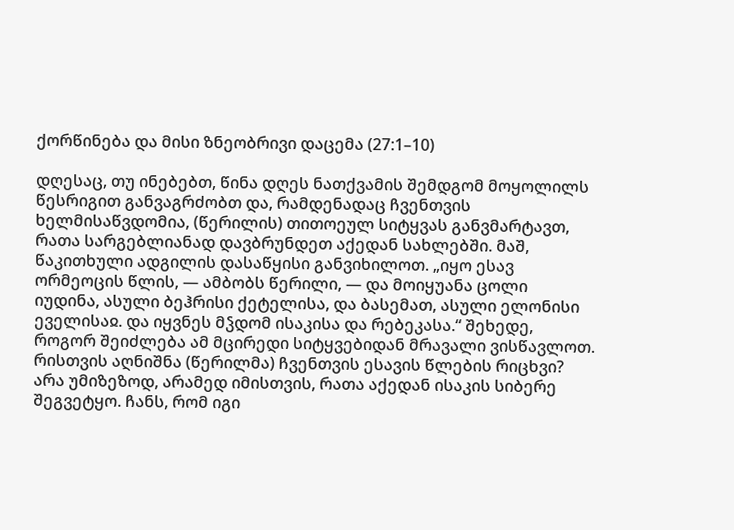ქორწინება და მისი ზნეობრივი დაცემა (27:1–10)

დღესაც, თუ ინებებთ, წინა დღეს ნათქვამის შემდგომ მოყოლილს წესრიგით განვაგრძობთ და, რამდენადაც ჩვენთვის ხელმისაწვდომია, (წერილის) თითოეულ სიტყვას განვმარტავთ, რათა სარგებლიანად დავბრუნდეთ აქედან სახლებში. მაშ, წაკითხული ადგილის დასაწყისი განვიხილოთ. „იყო ესავ ორმეოცის წლის, — ამბობს წერილი, — და მოიყუანა ცოლი იუდინა, ასული ბეჰრისი ქეტელისა, და ბასემათ, ასული ელონისი ეველისაჲ. და იყვნეს მჴდომ ისაკისა და რებეკასა.“ შეხედე, როგორ შეიძლება ამ მცირედი სიტყვებიდან მრავალი ვისწავლოთ. რისთვის აღნიშნა (წერილმა) ჩვენთვის ესავის წლების რიცხვი? არა უმიზეზოდ, არამედ იმისთვის, რათა აქედან ისაკის სიბერე შეგვეტყო. ჩანს, რომ იგი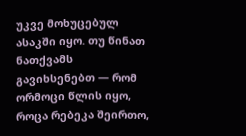უკვე მოხუცებულ ასაკში იყო. თუ წინათ ნათქვამს გავიხსენებთ — რომ ორმოცი წლის იყო, როცა რებეკა შეირთო,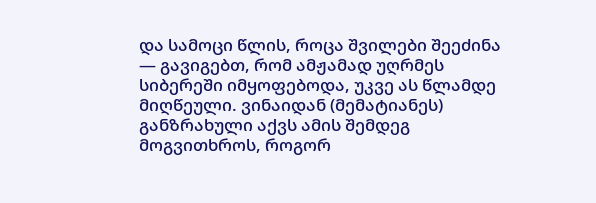და სამოცი წლის, როცა შვილები შეეძინა — გავიგებთ, რომ ამჟამად უღრმეს სიბერეში იმყოფებოდა, უკვე ას წლამდე მიღწეული. ვინაიდან (მემატიანეს) განზრახული აქვს ამის შემდეგ მოგვითხროს, როგორ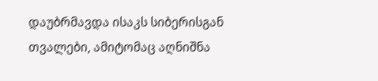დაუბრმავდა ისაკს სიბერისგან თვალები, ამიტომაც აღნიშნა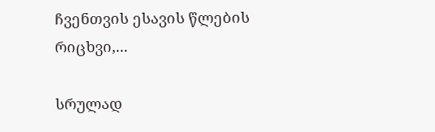ჩვენთვის ესავის წლების რიცხვი,...

სრულად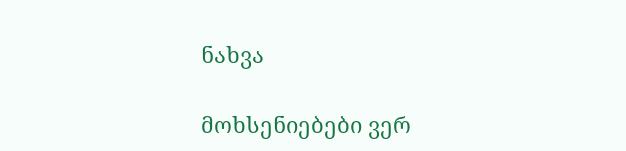ნახვა

მოხსენიებები ვერ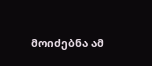მოიძებნა ამ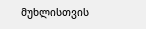მუხლისთვის